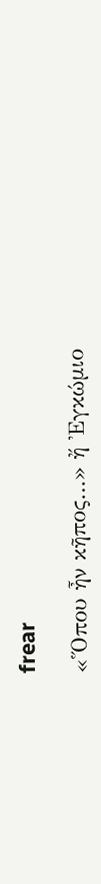frear

«Ὅπου ἦν κῆπος…» ἤ Ἐγκώμιο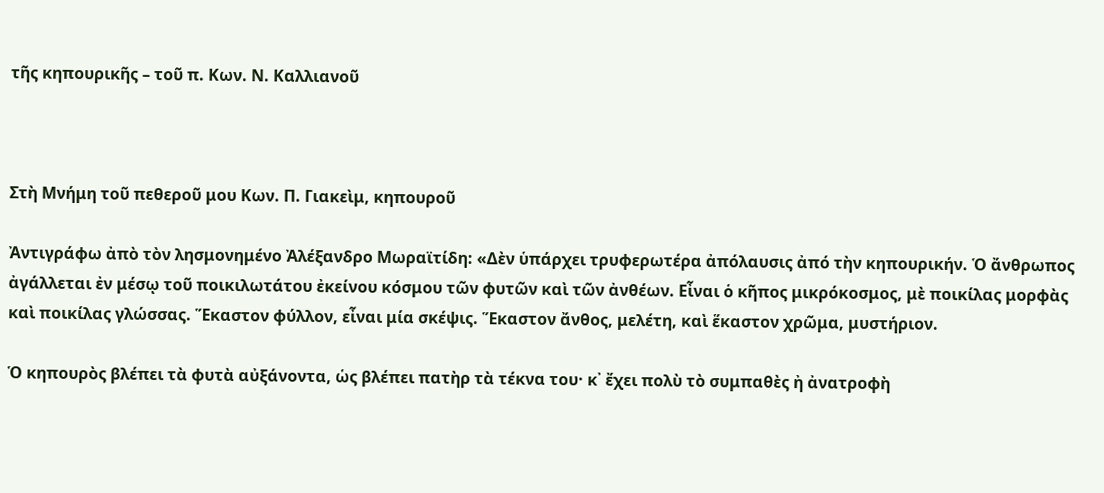τῆς κηπουρικῆς – τοῦ π. Κων. Ν. Καλλιανοῦ



Στὴ Μνήμη τοῦ πεθεροῦ μου Κων. Π. Γιακεὶμ, κηπουροῦ

Ἀντιγράφω ἀπὸ τὸν λησμονημένο Ἀλέξανδρο Μωραϊτίδη: «Δὲν ὑπάρχει τρυφερωτέρα ἀπόλαυσις ἀπό τὴν κηπουρικήν. Ὁ ἄνθρωπος ἀγάλλεται ἐν μέσῳ τοῦ ποικιλωτάτου ἐκείνου κόσμου τῶν φυτῶν καὶ τῶν ἀνθέων. Εἶναι ὁ κῆπος μικρόκοσμος, μὲ ποικίλας μορφὰς καὶ ποικίλας γλώσσας. Ἕκαστον φύλλον, εἶναι μία σκέψις. Ἕκαστον ἄνθος, μελέτη, καὶ ἕκαστον χρῶμα, μυστήριον.

Ὁ κηπουρὸς βλέπει τὰ φυτὰ αὐξάνοντα, ὡς βλέπει πατὴρ τὰ τέκνα του· κ᾿ ἔχει πολὺ τὸ συμπαθὲς ἠ ἀνατροφὴ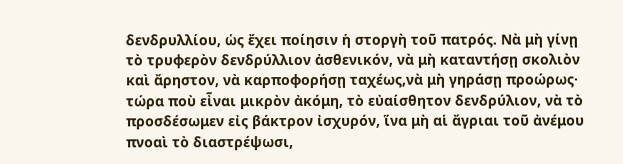δενδρυλλίου, ὡς ἔχει ποίησιν ἡ στοργὴ τοῦ πατρός. Νὰ μὴ γίνῃ τὸ τρυφερὸν δενδρύλλιον ἀσθενικόν, νὰ μὴ καταντήσῃ σκολιὸν καὶ ἄρηστον, νὰ καρποφορήσῃ ταχέως,νὰ μὴ γηράσῃ προώρως· τώρα ποὺ εἶναι μικρὸν ἀκόμη, τὸ εὐαίσθητον δενδρύλιον, νὰ τὸ προσδέσωμεν εἰς βάκτρον ἰσχυρόν, ἵνα μὴ αἱ ἄγριαι τοῦ ἀνέμου πνοαὶ τὸ διαστρέψωσι,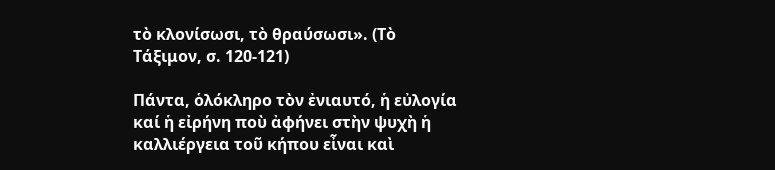τὸ κλονίσωσι, τὸ θραύσωσι». (Τὸ Τάξιμον, σ. 120-121)

Πάντα, ὁλόκληρο τὸν ἐνιαυτό, ἡ εὐλογία καί ἡ εἰρήνη ποὺ ἀφήνει στὴν ψυχὴ ἡ καλλιέργεια τοῦ κήπου εἶναι καὶ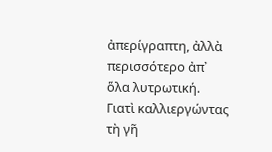ἀπερίγραπτη, ἀλλὰ περισσότερο ἀπ᾿ ὅλα λυτρωτική. Γιατὶ καλλιεργώντας τὴ γῆ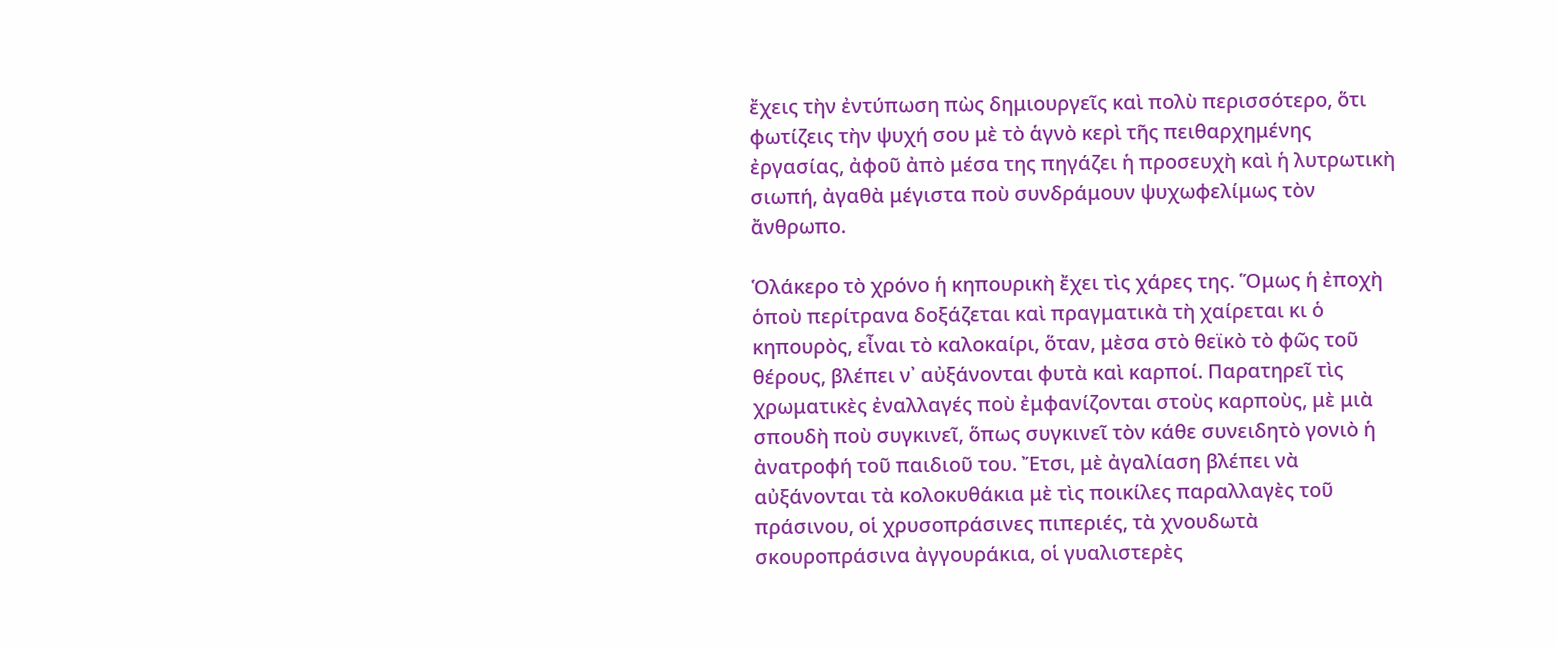ἔχεις τὴν ἐντύπωση πὼς δημιουργεῖς καὶ πολὺ περισσότερο, ὅτι φωτίζεις τὴν ψυχή σου μὲ τὸ ἁγνὸ κερὶ τῆς πειθαρχημένης ἐργασίας, ἀφοῦ ἀπὸ μέσα της πηγάζει ἡ προσευχὴ καὶ ἡ λυτρωτικὴ σιωπή, ἀγαθὰ μέγιστα ποὺ συνδράμουν ψυχωφελίμως τὸν ἄνθρωπο.

Ὁλάκερο τὸ χρόνο ἡ κηπουρικὴ ἔχει τὶς χάρες της. Ὅμως ἡ ἐποχὴ ὁποὺ περίτρανα δοξάζεται καὶ πραγματικὰ τὴ χαίρεται κι ὁ κηπουρὸς, εἶναι τὸ καλοκαίρι, ὅταν, μὲσα στὸ θεϊκὸ τὸ φῶς τοῦ θέρους, βλέπει ν᾿ αὐξάνονται φυτὰ καὶ καρποί. Παρατηρεῖ τὶς χρωματικὲς ἐναλλαγές ποὺ ἐμφανίζονται στοὺς καρποὺς, μὲ μιὰ σπουδὴ ποὺ συγκινεῖ, ὅπως συγκινεῖ τὸν κάθε συνειδητὸ γονιὸ ἡ ἀνατροφή τοῦ παιδιοῦ του. Ἔτσι, μὲ ἀγαλίαση βλέπει νὰ αὐξάνονται τὰ κολοκυθάκια μὲ τὶς ποικίλες παραλλαγὲς τοῦ πράσινου, οἱ χρυσοπράσινες πιπεριές, τὰ χνουδωτὰ σκουροπράσινα ἀγγουράκια, οἱ γυαλιστερὲς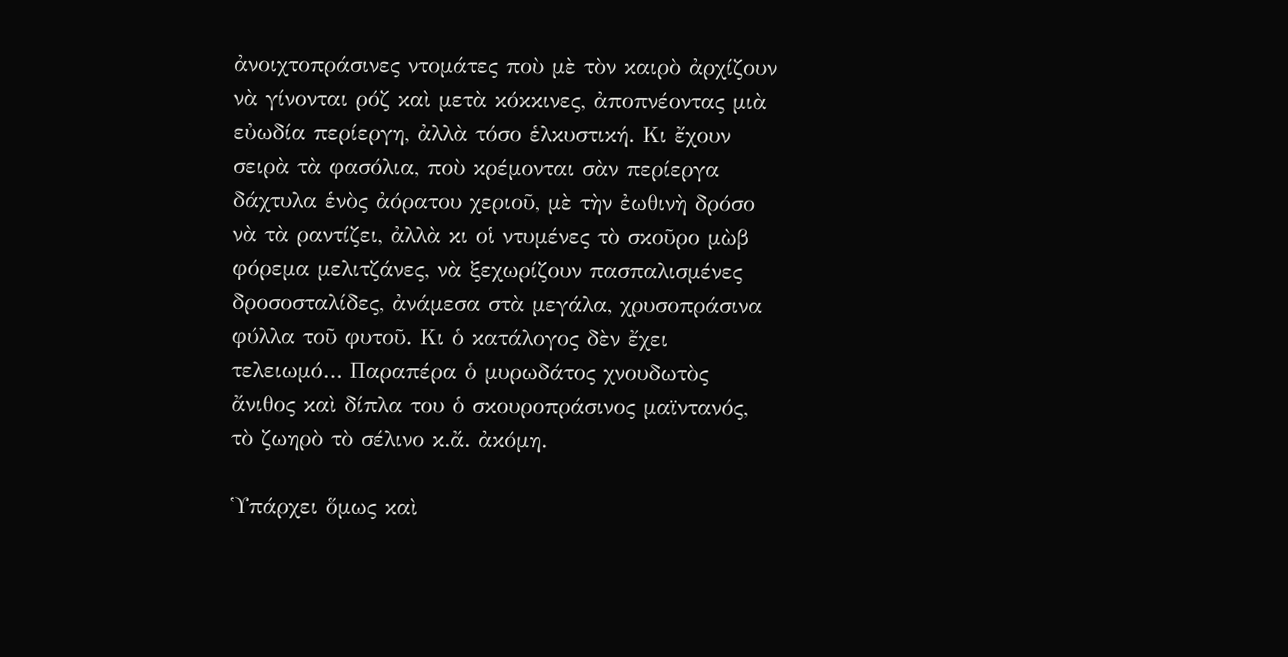ἀνοιχτοπράσινες ντομάτες ποὺ μὲ τὸν καιρὸ ἀρχίζουν νὰ γίνονται ρόζ καὶ μετὰ κόκκινες, ἀποπνέοντας μιὰ εὐωδία περίεργη, ἀλλὰ τόσο ἑλκυστική. Κι ἔχουν σειρὰ τὰ φασόλια, ποὺ κρέμονται σὰν περίεργα δάχτυλα ἑνὸς ἀόρατου χεριοῦ, μὲ τὴν ἐωθινὴ δρόσο νὰ τὰ ραντίζει, ἀλλὰ κι οἱ ντυμένες τὸ σκοῦρο μὼβ φόρεμα μελιτζάνες, νὰ ξεχωρίζουν πασπαλισμένες δροσοσταλίδες, ἀνάμεσα στὰ μεγάλα, χρυσοπράσινα φύλλα τοῦ φυτοῦ. Κι ὁ κατάλογος δὲν ἔχει τελειωμό… Παραπέρα ὁ μυρωδάτος χνουδωτὸς ἄνιθος καὶ δίπλα του ὁ σκουροπράσινος μαϊντανός, τὸ ζωηρὸ τὸ σέλινο κ.ἄ. ἀκόμη.

Ὑπάρχει ὅμως καὶ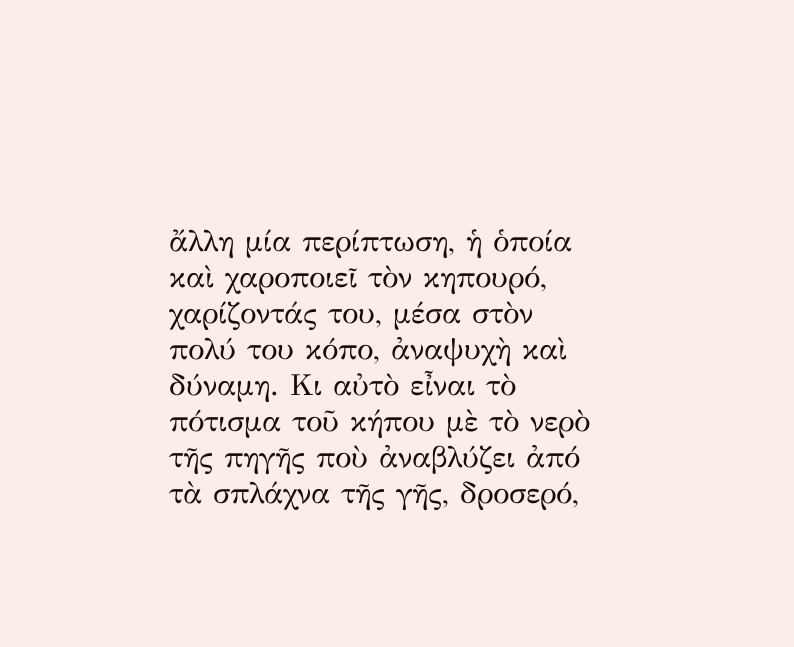ἄλλη μία περίπτωση, ἡ ὁποία καὶ χαροποιεῖ τὸν κηπουρό, χαρίζοντάς του, μέσα στὸν πολύ του κόπο, ἀναψυχὴ καὶ δύναμη. Κι αὐτὸ εἶναι τὸ πότισμα τοῦ κήπου μὲ τὸ νερὸ τῆς πηγῆς ποὺ ἀναβλύζει ἀπό τὰ σπλάχνα τῆς γῆς, δροσερό,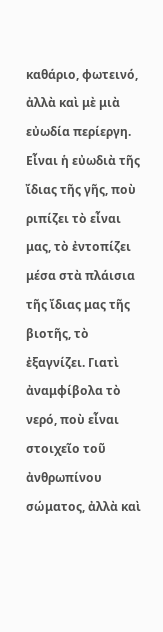καθάριο, φωτεινό, ἀλλὰ καὶ μὲ μιὰ εὐωδία περίεργη. Εἶναι ἡ εὐωδιὰ τῆς ἴδιας τῆς γῆς, ποὺ ριπίζει τὸ εἶναι μας, τὸ ἐντοπίζει μέσα στὰ πλάισια τῆς ἴδιας μας τῆς βιοτῆς, τὸ ἐξαγνίζει. Γιατὶ ἀναμφίβολα τὸ νερό, ποὺ εἶναι στοιχεῖο τοῦ ἀνθρωπίνου σώματος, ἀλλὰ καὶ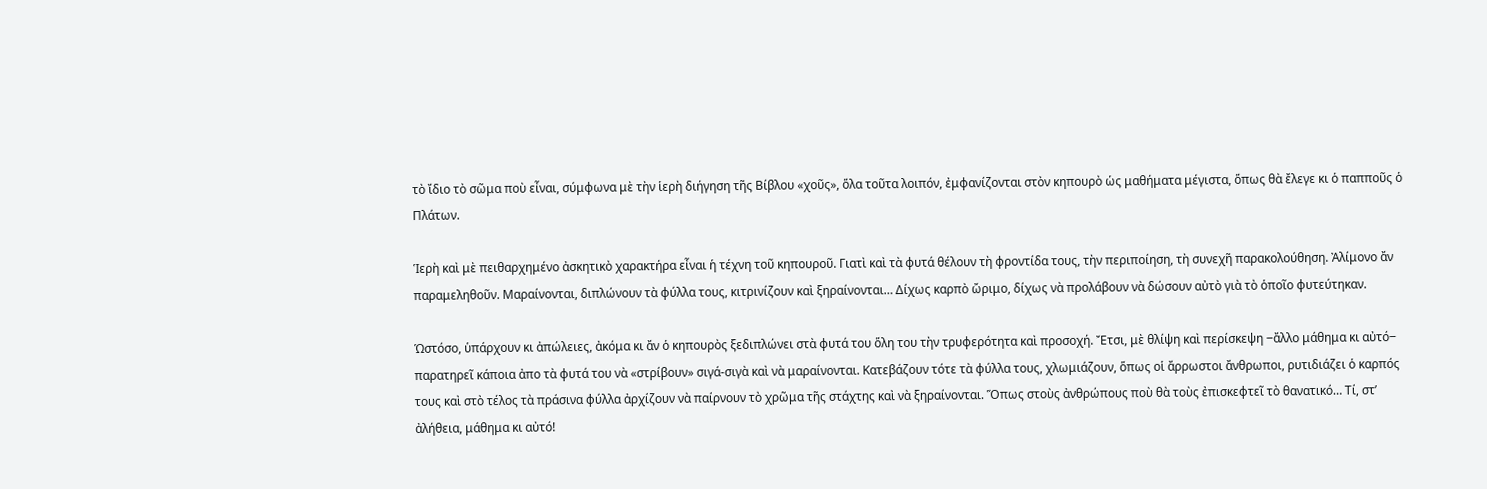τὸ ἴδιο τὸ σῶμα ποὺ εἶναι, σύμφωνα μὲ τὴν ἱερὴ διήγηση τῆς Βίβλου «χοῦς», ὅλα τοῦτα λοιπόν, ἐμφανίζονται στὸν κηπουρὸ ὡς μαθήματα μέγιστα, ὅπως θὰ ἔλεγε κι ὁ παπποῦς ὁ Πλάτων.

Ἱερὴ καὶ μὲ πειθαρχημένο ἀσκητικὸ χαρακτήρα εἶναι ἡ τέχνη τοῦ κηπουροῦ. Γιατὶ καὶ τὰ φυτά θέλουν τὴ φροντίδα τους, τὴν περιποίηση, τὴ συνεχῆ παρακολούθηση. Ἀλίμονο ἄν παραμεληθοῦν. Μαραίνονται, διπλώνουν τὰ φύλλα τους, κιτρινίζουν καὶ ξηραίνονται… Δίχως καρπὸ ὤριμο, δίχως νὰ προλάβουν νὰ δώσουν αὐτὸ γιὰ τὸ ὁποῖο φυτεύτηκαν.

Ὡστόσο, ὑπάρχουν κι ἀπώλειες, ἀκόμα κι ἄν ὁ κηπουρὸς ξεδιπλώνει στὰ φυτά του ὅλη του τὴν τρυφερότητα καὶ προσοχή. Ἔτσι, μὲ θλίψη καὶ περίσκεψη ‒ἄλλο μάθημα κι αὐτό‒ παρατηρεῖ κάποια ἀπο τὰ φυτά του νὰ «στρίβουν» σιγά-σιγὰ καὶ νὰ μαραίνονται. Κατεβάζουν τότε τὰ φύλλα τους, χλωμιάζουν, ὅπως οἱ ἄρρωστοι ἄνθρωποι, ρυτιδιάζει ὁ καρπός τους καὶ στὸ τέλος τὰ πράσινα φύλλα ἀρχίζουν νὰ παίρνουν τὸ χρῶμα τῆς στάχτης καὶ νὰ ξηραίνονται. Ὅπως στοὺς ἀνθρώπους ποὺ θὰ τοὺς ἐπισκεφτεῖ τὸ θανατικό… Τί, στ’ ἀλήθεια, μάθημα κι αὐτό!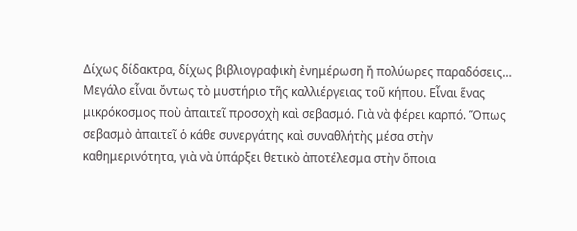Δίχως δίδακτρα, δίχως βιβλιογραφικὴ ἐνημέρωση ἤ πολύωρες παραδόσεις…
Μεγάλο εἶναι ὄντως τὸ μυστήριο τῆς καλλιέργειας τοῦ κήπου. Εἶναι ἕνας μικρόκοσμος ποὺ ἀπαιτεῖ προσοχὴ καὶ σεβασμό. Γιὰ νὰ φέρει καρπό. Ὅπως σεβασμὸ ἀπαιτεῖ ὁ κάθε συνεργάτης καὶ συναθλήτὴς μέσα στὴν καθημερινότητα, γιὰ νὰ ὑπάρξει θετικὸ ἀποτέλεσμα στὴν ὅποια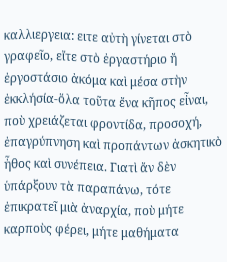καλλιεργεια: ειτε αὐτὴ γίνεται στὸ γραφεῖο, εἴτε στὸ ἐργαστήριο ἤ ἐργοστάσιο ἀκόμα καὶ μέσα στὴν ἐκκλήσία-ὅλα τοῦτα ἔνα κῆπος εἶναι, ποὺ χρειάζεται φροντίδα, προσοχή, ἐπαγρύπνηση καὶ προπάντων ἀσκητικὸ ἦθος καὶ συνέπεια. Γιατὶ ἄν δὲν ὑπάρξουν τὰ παραπάνω, τότε ἐπικρατεῖ μιὰ ἀναρχία, ποὺ μήτε καρποὺς φέρει, μήτε μαθήματα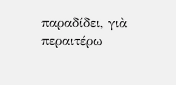παραδίδει, γιὰ περαιτέρω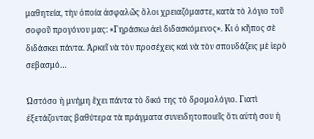μαθητεία, τὴν ὁποία ἀσφαλῶς ὅλοι χρειαζόμαστε, κατὰ τὸ λόγιο τοῦ σοφοῦ προγόνου μας: «Γηράσκω ἀεὶ διδασκόμενος». Κι ὁ κῆπος σὲ διδάσκει πάντα. Ἀρκεῖ νὰ τὸν προσέχεις καὶ νὰ τὸν σπουδάζεις μὲ ἱερὸ σεβασμό…

Ὡστόσο ἡ μνήμη ἔχει πάντα τὸ δικό της τὸ δρομολόγιο. Γιατὶ ἐξετάζοντας βαθύτερα τὰ πράγματα συνειδητοποιεῖς ὅτι αὐτή σου ἡ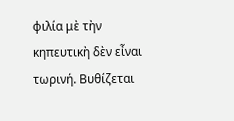φιλία μὲ τὴν κηπευτικὴ δὲν εἶναι τωρινή. Βυθίζεται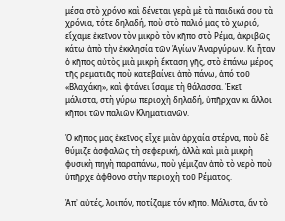μέσα στὸ χρόνο καὶ δένεται γερὰ μὲ τὰ παιδικά σου τὰ χρόνια, τότε δηλαδή, ποὺ στὸ παλιό μας τὸ χωριό, εἴχαμε ἐκεῖνον τὸν μικρὸ τὸν κῆπο στὸ Ρέμα, ἀκριβῶς κάτω ἀπὸ τὴν ἐκκλησία τῶν Ἁγίων Ἀναργύρων. Κι ἦταν ὁ κῆπος αὐτὸς μιὰ μικρὴ ἔκταση γῆς, στὸ ἐπάνω μέρος τῆς ρεματιᾶς ποὺ κατεβαίνει ἀπὸ πάνω, ἀπό τοῦ «Βλαχάκη», καὶ φτάνει ἴσαμε τὴ θάλασσα. Ἐκεῖ μάλιστα, στὴ γύρω περιοχὴ δηλαδή, ὑπῆρχαν κι ἄλλοι κῆποι τῶν παλιῶν Κληματιανῶν.

Ὁ κῆπος μας ἐκεῖνος εἶχε μιὰν ἀρχαία στέρνα, ποὺ δὲ θύμιζε ἀσφαλῶς τὴ σεφερική, ἀλλὰ καὶ μιὰ μικρὴ φυσικὴ πηγὴ παραπάνω, ποὺ γέμιζαν ἀπὸ τὸ νερὸ ποὺ ὑπῆρχε ἀφθονο στὴν περιοχὴ τοῦ Ρέματος.

Ἀπ᾿ αὐτές, λοιπόν, ποτίζαμε τόν κῆπο. Μάλιστα, ἄν τὸ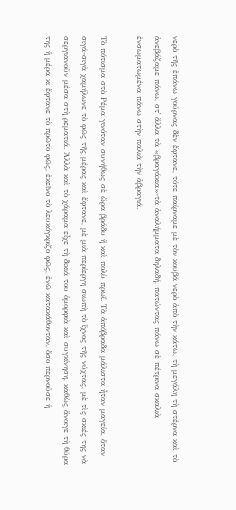νερὸ τῆς ἐπάνω γούρνας δὲν ἔφτανε, τότε παίρναμε μὲ τὸν κουβά νερὸ ἀπὸ τὴν κάτω, τὴ μεγάλη τὴ στέρνα καὶ τὸ ἀνεβάζαμε πάνω, στ᾿ ἄλλα τὰ «βραγάκια»-τὰ ἀναλήμματα δηλαδή, πατώντας πάνω σὲ πέτρινα σκαλιὰ ἐνσωματωμένα πάνω στὴν παλιὰ τὴν ἀβραγιά.

Τὸ πότισμα στὸ Ρέμα γινόταν συνήθως σὲ ὥρα βράδυ ἤ καὶ πολὺ πρωΐ. Τὰ ἀπόβραδα μάλιστα ἦταν μαγεία, ὅταν σιγά-σιγὰ χαμήλωνε τὸ φῶς τῆς μέρας καὶ ἔφτανε, μὲ μιὰ περίεργη σιωπὴ τὸ ἴχνος τῆς νύχτας, μὲ τὶς σκιές της νὰ σεργιανοῦν μέσα στὴ ρεματιά. Ἀλλὰ καὶ τὸ χάραμα εἶχε τὴ δικιά του ὁμορφιὰ καὶ συγκίνηση, καθὼς ἄνοιγε τὴ θύρα της ἡ μέρα κι ἔφτανε τὸ πρῶτο φῶς, ἐκεῖνο τὸ λευκόγκριζο φῶς, ἐνῶ κατακάθονταν, ὅσο περνοῦσε ἡ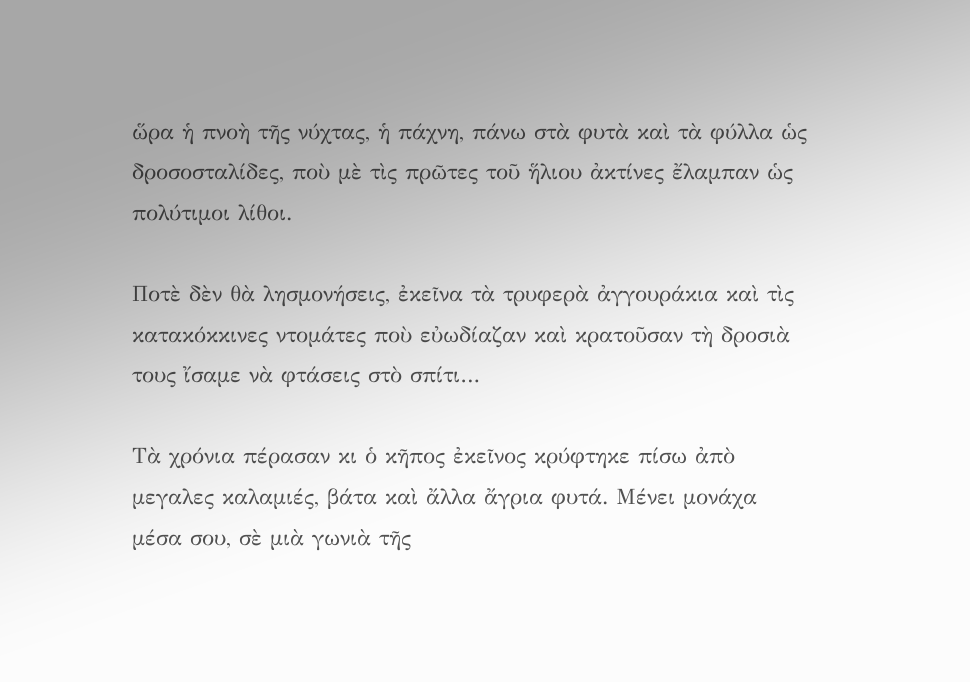ὥρα ἡ πνοὴ τῆς νύχτας, ἡ πάχνη, πάνω στὰ φυτὰ καὶ τὰ φύλλα ὡς δροσοσταλίδες, ποὺ μὲ τὶς πρῶτες τοῦ ἥλιου ἀκτίνες ἔλαμπαν ὡς πολύτιμοι λίθοι.

Ποτὲ δὲν θὰ λησμονήσεις, ἐκεῖνα τὰ τρυφερὰ ἀγγουράκια καὶ τὶς κατακόκκινες ντομάτες ποὺ εὐωδίαζαν καὶ κρατοῦσαν τὴ δροσιὰ τους ἴσαμε νὰ φτάσεις στὸ σπίτι…

Τὰ χρόνια πέρασαν κι ὁ κῆπος ἐκεῖνος κρύφτηκε πίσω ἀπὸ μεγαλες καλαμιές, βάτα καὶ ἄλλα ἄγρια φυτά. Μένει μονάχα μέσα σου, σὲ μιὰ γωνιὰ τῆς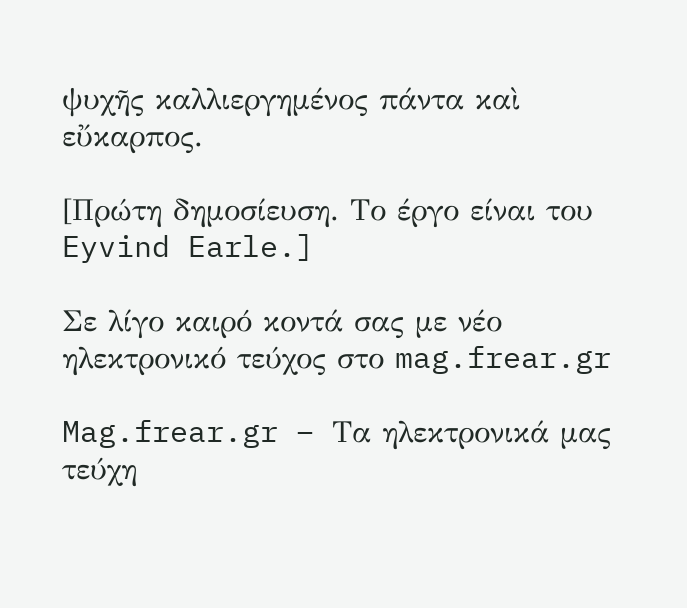ψυχῆς καλλιεργημένος πάντα καὶ εὔκαρπος.

[Πρώτη δημοσίευση. Το έργο είναι του Eyvind Earle.]

Σε λίγο καιρό κοντά σας με νέο ηλεκτρονικό τεύχος στο mag.frear.gr

Mag.frear.gr – Τα ηλεκτρονικά μας τεύχη